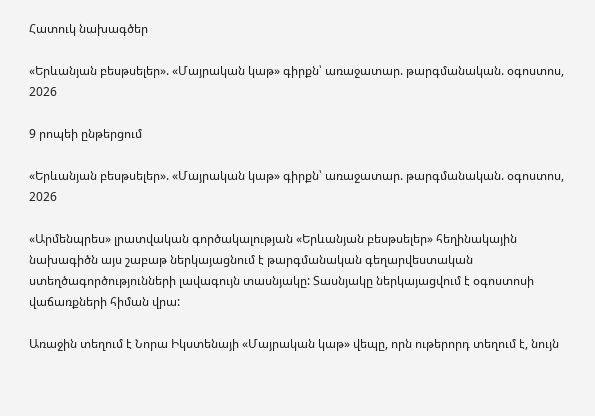Հատուկ նախագծեր

«Երևանյան բեսթսելեր». «Մայրական կաթ» գիրքն՝ առաջատար. թարգմանական. օգոստոս, 2026

9 րոպեի ընթերցում

«Երևանյան բեսթսելեր». «Մայրական կաթ» գիրքն՝ առաջատար. թարգմանական. օգոստոս, 2026

«Արմենպրես» լրատվական գործակալության «Երևանյան բեսթսելեր» հեղինակային նախագիծն այս շաբաթ ներկայացնում է թարգմանական գեղարվեստական ստեղծագործությունների լավագույն տասնյակը: Տասնյակը ներկայացվում է օգոստոսի վաճառքների հիման վրա:

Առաջին տեղում է Նորա Իկստենայի «Մայրական կաթ» վեպը, որն ութերորդ տեղում է, նույն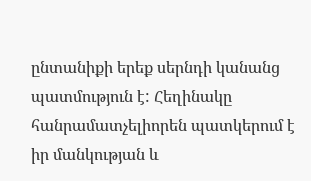ընտանիքի երեք սերնդի կանանց պատմություն է: Հեղինակը հանրամատչելիորեն պատկերում է իր մանկության և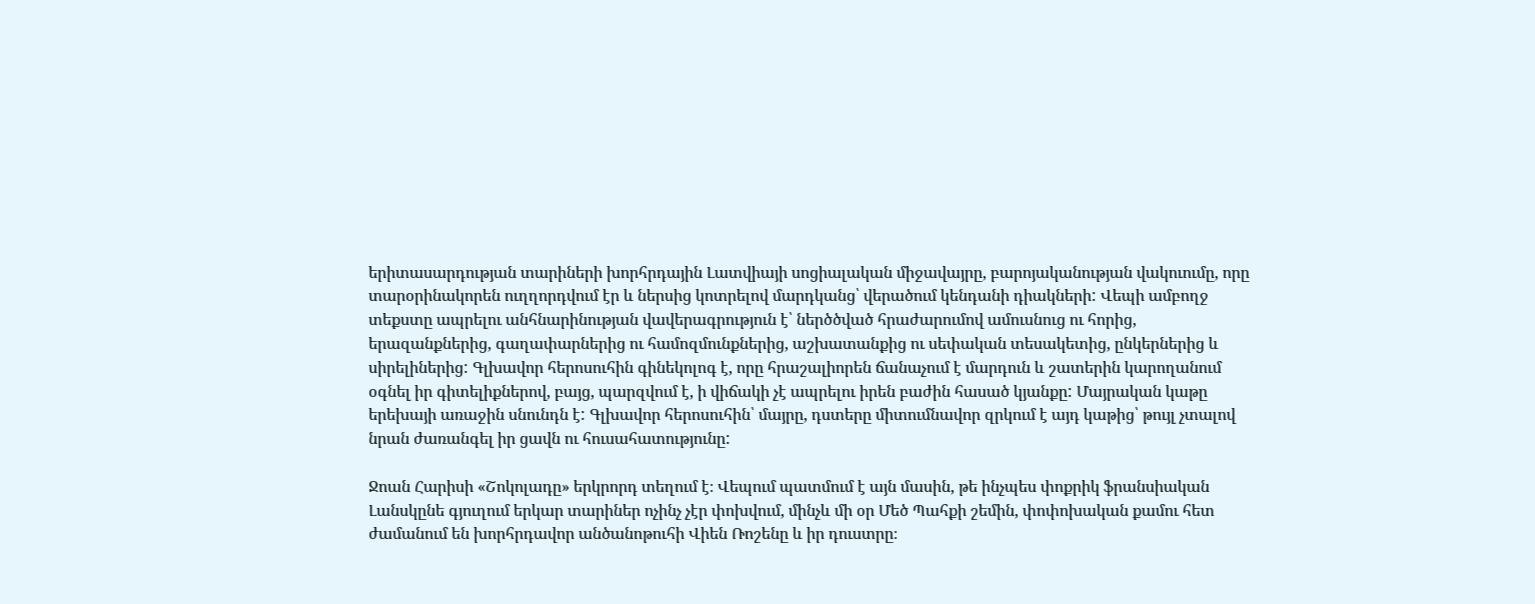երիտասարդության տարիների խորհրդային Լատվիայի սոցիալական միջավայրը, բարոյականության վակուումը, որը տարօրինակորեն ուղղորդվում էր և ներսից կոտրելով մարդկանց՝ վերածում կենդանի դիակների: Վեպի ամբողջ տեքստը ապրելու անհնարինության վավերագրություն է՝ ներծծված հրաժարումով ամուսնուց ու հորից, երազանքներից, գաղափարներից ու համոզմունքներից, աշխատանքից ու սեփական տեսակետից, ընկերներից և սիրելիներից: Գլխավոր հերոսուհին գինեկոլոգ է, որը հրաշալիորեն ճանաչում է մարդուն և շատերին կարողանում օգնել իր գիտելիքներով, բայց, պարզվում է, ի վիճակի չէ ապրելու իրեն բաժին հասած կյանքը: Մայրական կաթը երեխայի առաջին սնունդն է: Գլխավոր հերոսուհին՝ մայրը, դստերը միտումնավոր զրկում է այդ կաթից՝ թույլ չտալով նրան ժառանգել իր ցավն ու հուսահատությունը:

Ջոան Հարիսի «Շոկոլադը» երկրորդ տեղում է։ Վեպում պատմում է այն մասին, թե ինչպես փոքրիկ ֆրանսիական Լանսկընե գյուղում երկար տարիներ ոչինչ չէր փոխվում, մինչև մի օր Մեծ Պահքի շեմին, փոփոխական քամու հետ ժամանում են խորհրդավոր անծանոթուհի Վիեն Ռոշենը և իր դուստրը։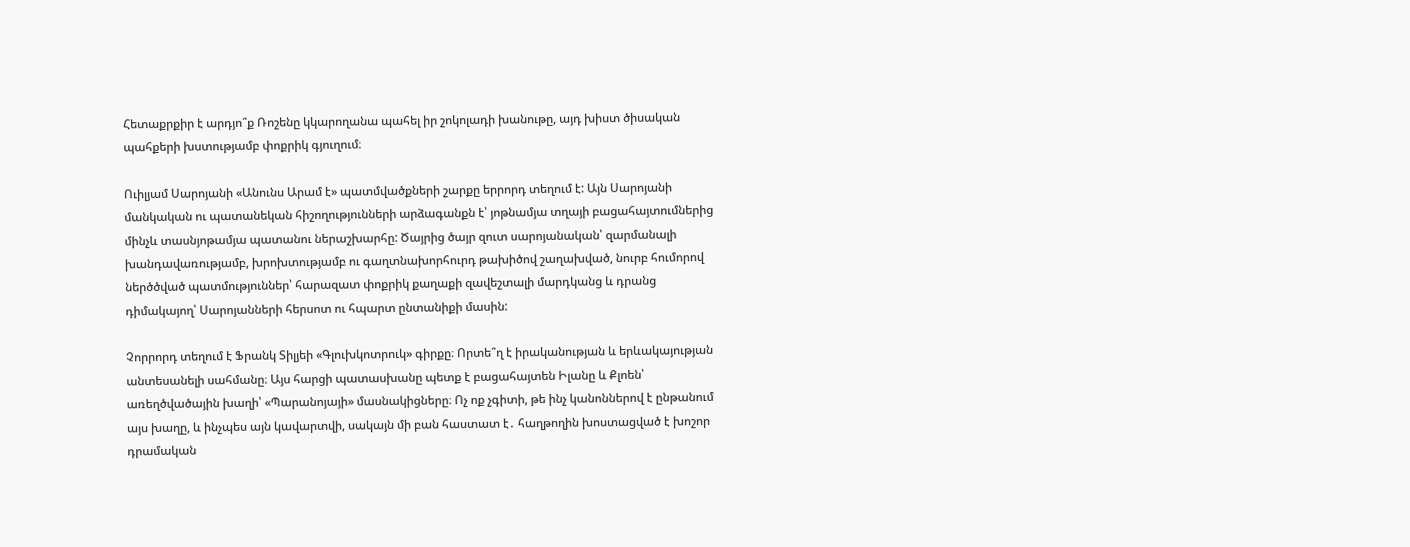Հետաքրքիր է արդյո՞ք Ռոշենը կկարողանա պահել իր շոկոլադի խանութը, այդ խիստ ծիսական պահքերի խստությամբ փոքրիկ գյուղում։

Ուիլյամ Սարոյանի «Անունս Արամ է» պատմվածքների շարքը երրորդ տեղում է: Այն Սարոյանի մանկական ու պատանեկան հիշողությունների արձագանքն է՝ յոթնամյա տղայի բացահայտումներից մինչև տասնյոթամյա պատանու ներաշխարհը: Ծայրից ծայր զուտ սարոյանական՝ զարմանալի խանդավառությամբ, խրոխտությամբ ու գաղտնախորհուրդ թախիծով շաղախված, նուրբ հումորով ներծծված պատմություններ՝ հարազատ փոքրիկ քաղաքի զավեշտալի մարդկանց և դրանց դիմակայող՝ Սարոյանների հերսոտ ու հպարտ ընտանիքի մասին:

Չորրորդ տեղում է Ֆրանկ Տիլյեի «Գլուխկոտրուկ» գիրքը։ Որտե՞ղ է իրականության և երևակայության անտեսանելի սահմանը։ Այս հարցի պատասխանը պետք է բացահայտեն Իլանը և Քլոեն՝ առեղծվածային խաղի՝ «Պարանոյայի» մասնակիցները։ Ոչ ոք չգիտի, թե ինչ կանոններով է ընթանում այս խաղը, և ինչպես այն կավարտվի, սակայն մի բան հաստատ է․ հաղթողին խոստացված է խոշոր դրամական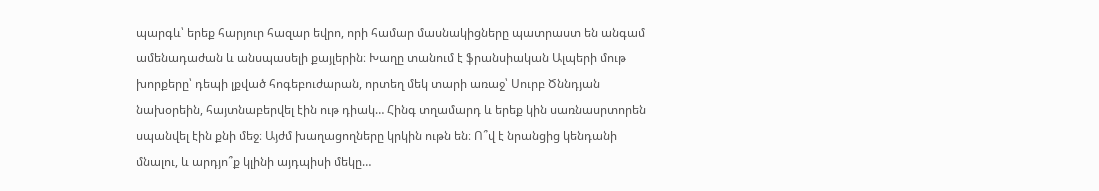պարգև՝ երեք հարյուր հազար եվրո, որի համար մասնակիցները պատրաստ են անգամ ամենադաժան և անսպասելի քայլերին։ Խաղը տանում է ֆրանսիական Ալպերի մութ խորքերը՝ դեպի լքված հոգեբուժարան, որտեղ մեկ տարի առաջ՝ Սուրբ Ծննդյան նախօրեին, հայտնաբերվել էին ութ դիակ… Հինգ տղամարդ և երեք կին սառնասրտորեն սպանվել էին քնի մեջ։ Այժմ խաղացողները կրկին ութն են։ Ո՞վ է նրանցից կենդանի մնալու, և արդյո՞ք կլինի այդպիսի մեկը…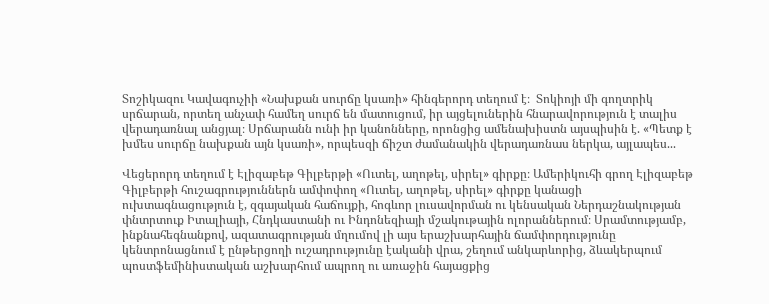Տոշիկազու Կավագուչիի «Նախքան սուրճը կսառի» հինգերորդ տեղում է։  Տոկիոյի մի գողտրիկ սրճարան, որտեղ անչափ համեղ սուրճ են մատուցում, իր այցելուներին հնարավորություն է տալիս վերադառնալ անցյալ։ Սրճարանն ունի իր կանոնները, որոնցից ամենախիստն այսպիսին է. «Պետք է խմես սուրճը նախքան այն կսառի», որպեսզի ճիշտ ժամանակին վերադառնաս ներկա, այլապես...

Վեցերորդ տեղում է Էլիզաբեթ Գիլբերթի «Ուտել, աղոթել, սիրել» գիրքը։ Ամերիկուհի գրող Էլիզաբեթ Գիլբերթի հուշագրություններն ամփոփող «Ուտել, աղոթել, սիրել» գիրքը կանացի ուխտագնացություն է, զգայական հաճույքի, հոգևոր լուսավորման ու կենսական Ներդաշնակության փնտրտուք Իտալիայի, Հնդկաստանի ու Ինդոնեզիայի մշակութային ոլորաններում։ Սրամտությամբ, ինքնահեգնանքով, ազատագրության մղումով լի այս երաշխարհային ճամփորդությունը կենտրոնացնում է ընթերցողի ուշադրությունը էականի վրա, շեղում անկարևորից, ձևակերպում պոստֆեմինիստական աշխարհում ապրող ու առաջին հայացքից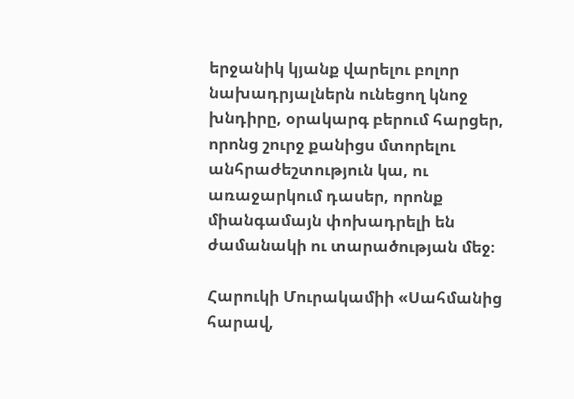երջանիկ կյանք վարելու բոլոր նախադրյալներն ունեցող կնոջ խնդիրը, օրակարգ բերում հարցեր, որոնց շուրջ քանիցս մտորելու անհրաժեշտություն կա, ու առաջարկում դասեր, որոնք միանգամայն փոխադրելի են ժամանակի ու տարածության մեջ։

Հարուկի Մուրակամիի «Սահմանից հարավ,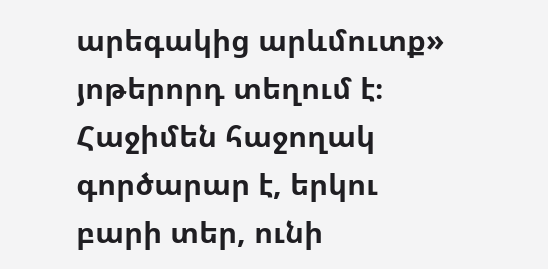արեգակից արևմուտք» յոթերորդ տեղում է։ Հաջիմեն հաջողակ գործարար է, երկու բարի տեր, ունի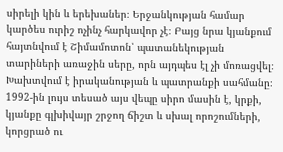սիրելի կին և երեխաներ։ Երջանկության համար կարծես ուրիշ ոչինչ հարկավոր չէ։ Բայց նրա կյանքում հայտնվում է Շիմամոտոն՝ պատանեկության տարիների առաջին սերը, որն այդպես էլ չի մոռացվել։ Խախտվում է իրականության և պատրանքի սահմանը։ 1992-ին լույս տեսած այս վեպը սիրո մասին է, կրքի, կյանքը գլխիվայր շրջող ճիշտ և սխալ որոշումների, կորցրած ու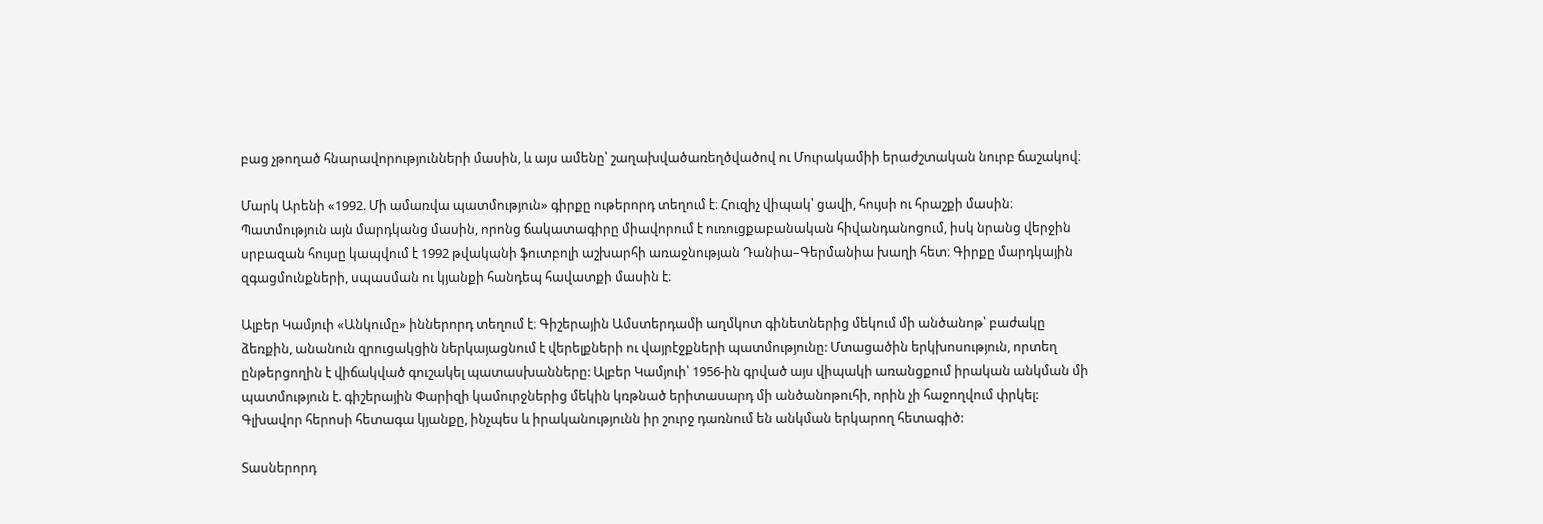բաց չթողած հնարավորությունների մասին, և այս ամենը՝ շաղախվածառեղծվածով ու Մուրակամիի երաժշտական նուրբ ճաշակով։

Մարկ Արենի «1992. Մի ամառվա պատմություն» գիրքը ութերորդ տեղում է։ Հուզիչ վիպակ՝ ցավի, հույսի ու հրաշքի մասին։ Պատմություն այն մարդկանց մասին, որոնց ճակատագիրը միավորում է ուռուցքաբանական հիվանդանոցում, իսկ նրանց վերջին սրբազան հույսը կապվում է 1992 թվականի ֆուտբոլի աշխարհի առաջնության Դանիա–Գերմանիա խաղի հետ։ Գիրքը մարդկային զգացմունքների, սպասման ու կյանքի հանդեպ հավատքի մասին է։

Ալբեր Կամյուի «Անկումը» իններորդ տեղում է։ Գիշերային Ամստերդամի աղմկոտ գինետներից մեկում մի անծանոթ՝ բաժակը ձեռքին, անանուն զրուցակցին ներկայացնում է վերելքների ու վայրէջքների պատմությունը: Մտացածին երկխոսություն, որտեղ ընթերցողին է վիճակված գուշակել պատասխանները: Ալբեր Կամյուի՝ 1956-ին գրված այս վիպակի առանցքում իրական անկման մի պատմություն է. գիշերային Փարիզի կամուրջներից մեկին կռթնած երիտասարդ մի անծանոթուհի, որին չի հաջողվում փրկել: Գլխավոր հերոսի հետագա կյանքը, ինչպես և իրականությունն իր շուրջ դառնում են անկման երկարող հետագիծ:

Տասներորդ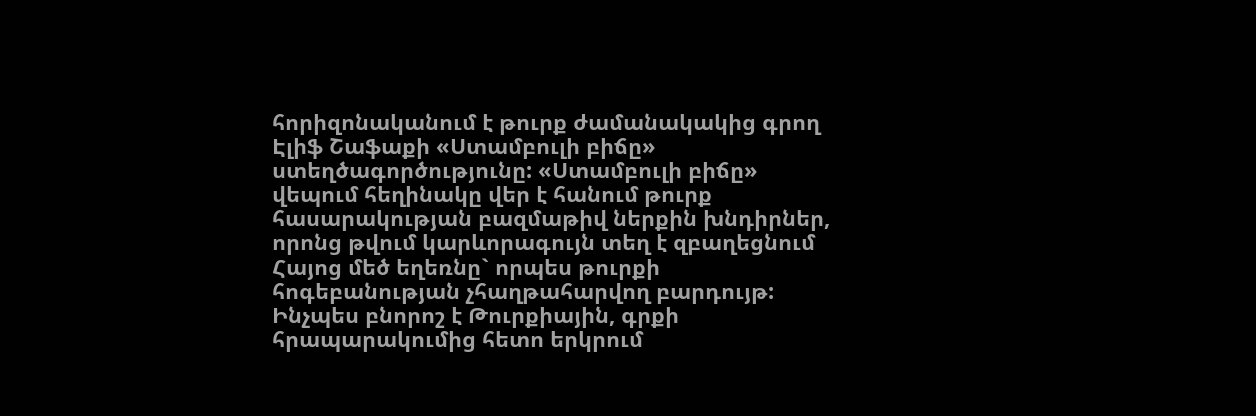հորիզոնականում է թուրք ժամանակակից գրող Էլիֆ Շաֆաքի «Ստամբուլի բիճը» ստեղծագործությունը: «Ստամբուլի բիճը» վեպում հեղինակը վեր է հանում թուրք հասարակության բազմաթիվ ներքին խնդիրներ, որոնց թվում կարևորագույն տեղ է զբաղեցնում Հայոց մեծ եղեռնը` որպես թուրքի հոգեբանության չհաղթահարվող բարդույթ: Ինչպես բնորոշ է Թուրքիային, գրքի հրապարակումից հետո երկրում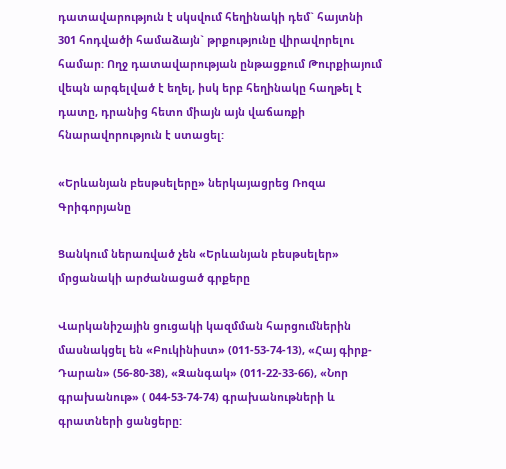դատավարություն է սկսվում հեղինակի դեմ` հայտնի 301 հոդվածի համաձայն` թրքությունը վիրավորելու համար: Ողջ դատավարության ընթացքում Թուրքիայում վեպն արգելված է եղել, իսկ երբ հեղինակը հաղթել է դատը, դրանից հետո միայն այն վաճառքի հնարավորություն է ստացել:

«Երևանյան բեսթսելերը» ներկայացրեց Ռոզա Գրիգորյանը

Ցանկում ներառված չեն «Երևանյան բեսթսելեր» մրցանակի արժանացած գրքերը

Վարկանիշային ցուցակի կազմման հարցումներին մասնակցել են «Բուկինիստ» (011-53-74-13), «Հայ գիրք-Դարան» (56-80-38), «Զանգակ» (011-22-33-66), «Նոր գրախանութ» ( 044-53-74-74) գրախանութների և գրատների ցանցերը: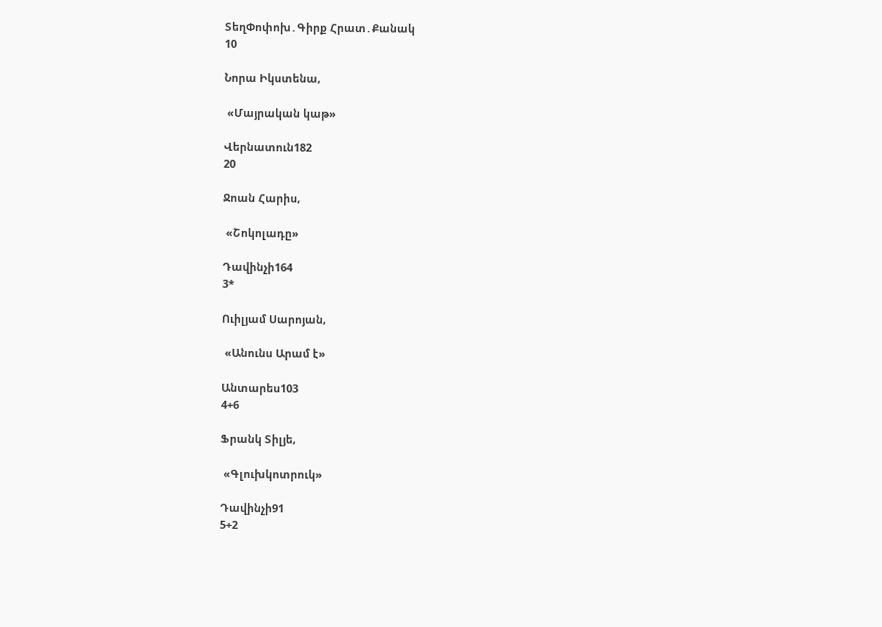ՏեղՓոփոխ․Գիրք Հրատ․Քանակ
10

Նորա Իկստենա,

 «Մայրական կաթ»

Վերնատուն182
20

Ջոան Հարիս,

 «Շոկոլադը»

Դավինչի164
3*

Ուիլյամ Սարոյան,

 «Անունս Արամ է»

Անտարես103
4+6

Ֆրանկ Տիլյե,

 «Գլուխկոտրուկ»

Դավինչի91
5+2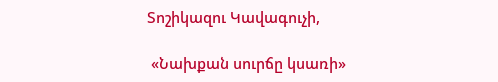Տոշիկազու Կավագուչի,

 «Նախքան սուրճը կսառի»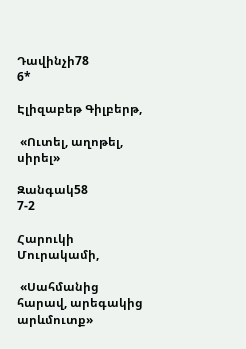Դավինչի78
6*

Էլիզաբեթ Գիլբերթ,

 «Ուտել, աղոթել, սիրել»

Զանգակ58
7-2

Հարուկի Մուրակամի,

 «Սահմանից հարավ, արեգակից արևմուտք»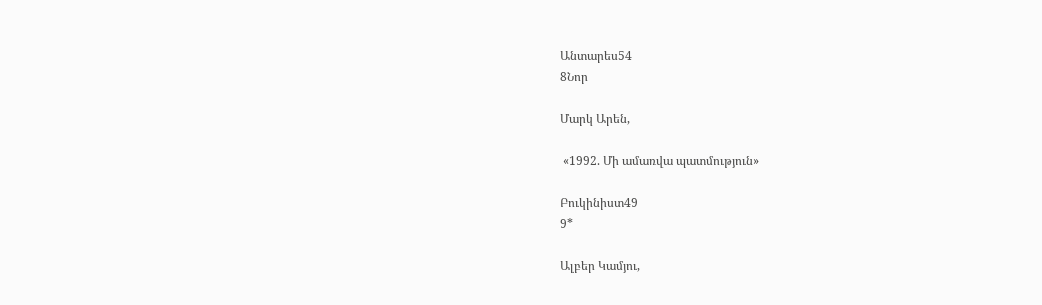Անտարես54
8Նոր

Մարկ Արեն,

 «1992. Մի ամառվա պատմություն»

Բուկինիստ49
9*

Ալբեր Կամյու,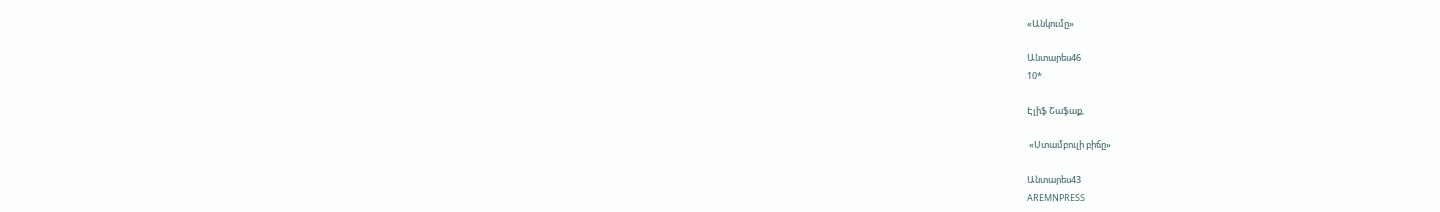«Անկումը»

Անտարես46
10*

Էլիֆ Շաֆաք,

 «Ստամբուլի բիճը»

Անտարես43
AREMNPRESS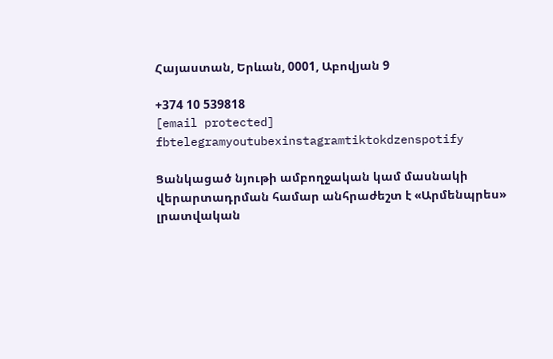Հայաստան, Երևան, 0001, Աբովյան 9

+374 10 539818
[email protected]
fbtelegramyoutubexinstagramtiktokdzenspotify

Ցանկացած նյութի ամբողջական կամ մասնակի վերարտադրման համար անհրաժեշտ է «Արմենպրես» լրատվական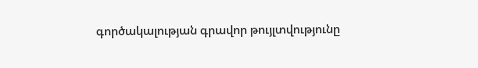գործակալության գրավոր թույլտվությունը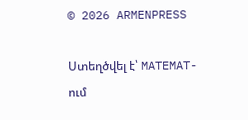© 2026 ARMENPRESS

Ստեղծվել է՝ MATEMAT-ում